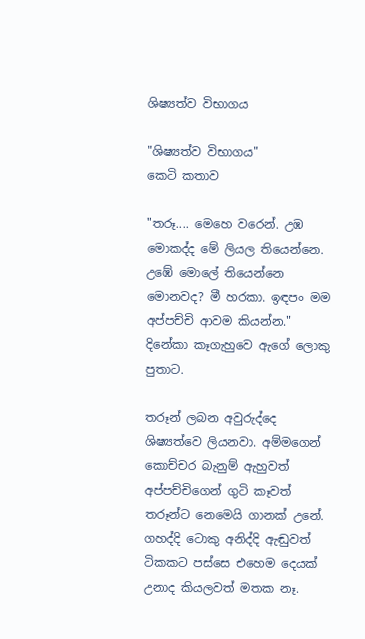ශිෂ්‍යත්ව විභාගය

"ශිෂ්‍යත්ව විභාගය"
කෙටි කතාව

"තරූ.... මෙහෙ වරෙන්. උඹ මොකද්ද මේ ලියල තියෙන්නෙ. උඹේ මොලේ තියෙන්නෙ මොනවද? මී හරකා. ඉඳපං මම අප්පච්චි ආවම කියන්න." දිනේකා කෑගැහුවෙ ඇගේ ලොකු පුතාට.

තරූන් ලබන අවුරුද්දෙ ශිෂ්‍යත්වෙ ලියනවා. අම්මගෙන් කොච්චර බැනුම් ඇහුවත් අප්පච්චිගෙන් ගුටි කෑවත් තරූන්ට නෙමෙයි ගානක් උනේ. ගහද්දි ටොකු අනිද්දි ඇඬුවත් ටිකකට පස්සෙ එහෙම දෙයක් උනාද කියලවත් මතක නෑ.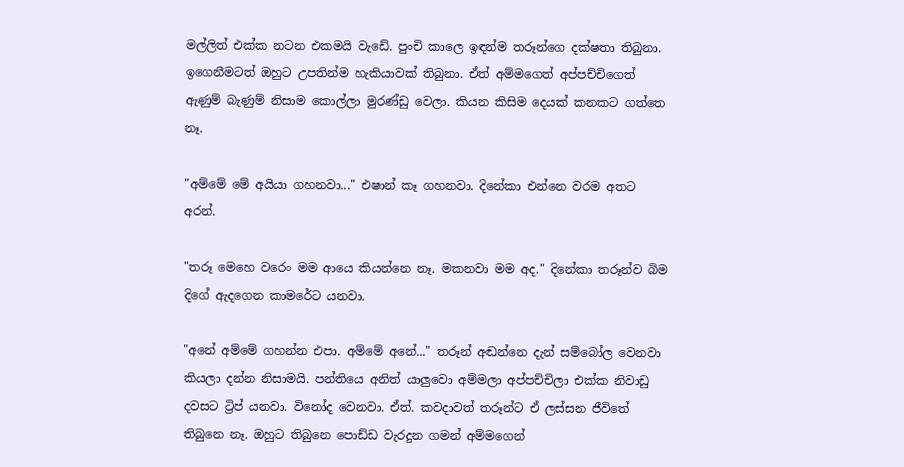මල්ලිත් එක්ක නටන එකමයි වැඩේ. පුංචි කාලෙ ඉඳන්ම තරූන්ගෙ දක්ෂතා තිබුනා. ඉගෙනීමටත් ඔහුට උපතින්ම හැකියාවක් තිබුනා. ඒත් අම්මගෙත් අප්පච්චිගෙත් ඇණුම් බැණුම් නිසාම කොල්ලා මුරණ්ඩු වෙලා. කියන කිසිම දෙයක් කනකට ගත්තෙ නෑ.

"අම්මේ මේ අයියා ගහනවා..." එෂාන් කෑ ගහනවා. දිනේකා එන්නෙ වරම අතට අරන්.

"තරූ මෙහෙ වරෙං මම ආයෙ කියන්නෙ නෑ. මකනවා මම අද." දිනේකා තරූන්ව බිම දිගේ ඇදගෙන කාමරේට යනවා.

"අනේ අම්මේ ගහන්න එපා. අම්මේ අනේ..." තරූන් අඬන්නෙ දැන් සම්බෝල වෙනවා කියලා දන්න නිසාමයි. පන්තියෙ අනිත් යාලුවො අම්මලා අප්පච්චිලා එක්ක නිවාඩු දවසට ට්‍රිප් යනවා. විනෝද වෙනවා. ඒත්. කවදාවත් තරූන්ට ඒ ලස්සන ජීවිතේ තිබුනෙ නෑ. ඔහුට තිබුනෙ පොඩ්ඩ වැරදුන ගමන් අම්මගෙන්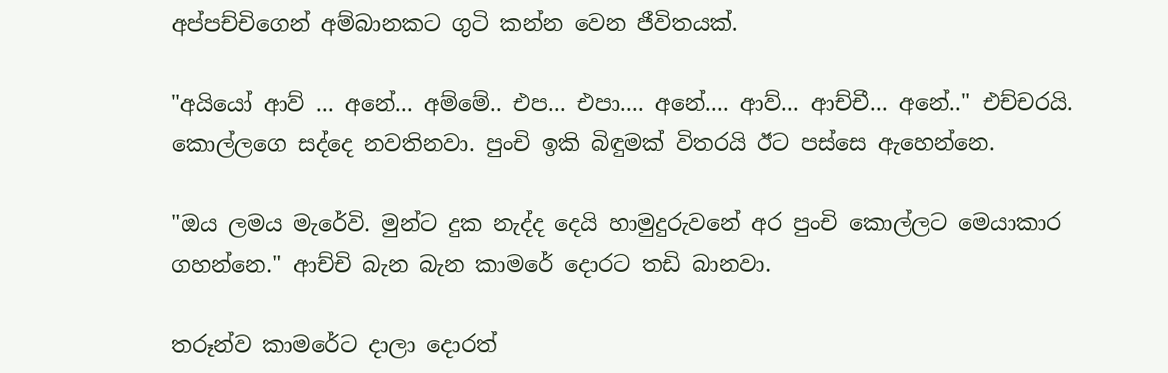අප්පච්චිගෙන් අම්බානකට ගුටි කන්න වෙන ජීවිතයක්.

"අයියෝ ආව් ... අනේ... අම්මේ.. එප... එපා.... අනේ.... ආව්... ආච්චී... අනේ.." එච්චරයි. කොල්ලගෙ සද්දෙ නවතිනවා. පුංචි ඉකි බිඳුමක් විතරයි ඊට පස්සෙ ඇහෙන්නෙ.

"ඔය ලමය මැරේවි. මුන්ට දුක නැද්ද දෙයි හාමුදුරුවනේ අර පුංචි කොල්ලට මෙයාකාර ගහන්නෙ." ආච්චි බැන බැන කාමරේ දොරට තඩි බානවා.

තරූන්ව කාමරේට දාලා දොරත්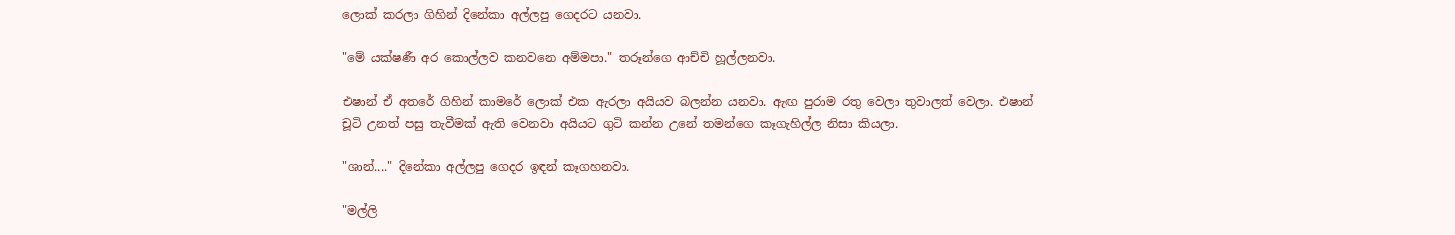ලොක් කරලා ගිහින් දිනේකා අල්ලපු ගෙදරට යනවා.

"මේ යක්ෂණී අර කොල්ලව කනවනෙ අම්මපා." තරූන්ගෙ ආච්චි හූල්ලනවා.

එෂාන් ඒ අතරේ ගිහින් කාමරේ ලොක් එක ඇරලා අයියව බලන්න යනවා. ඇඟ පුරාම රතු වෙලා තුවාලත් වෙලා. එෂාන් චූටි උනත් පසු තැවීමක් ඇති වෙනවා අයියට ගුටි කන්න උනේ තමන්ගෙ කෑගැහිල්ල නිසා කියලා.

"ශාන්...." දිනේකා අල්ලපු ගෙදර ඉඳන් කෑගහනවා.

"මල්ලි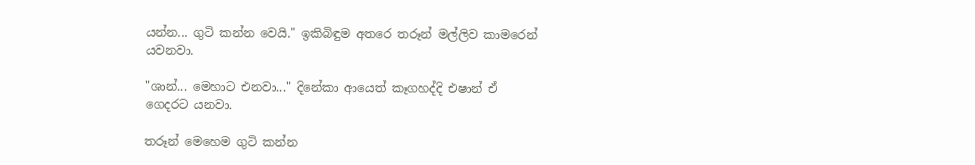යන්න... ගුටි කන්න වෙයි." ඉකිබිඳුම අතරෙ තරූන් මල්ලිව කාමරෙන් යවනවා.

"ශාන්... මෙහාට එනවා..." දිනේකා ආයෙත් කෑගහද්දි එෂාන් ඒ ගෙදරට යනවා.

තරූන් මෙහෙම ගුටි කන්න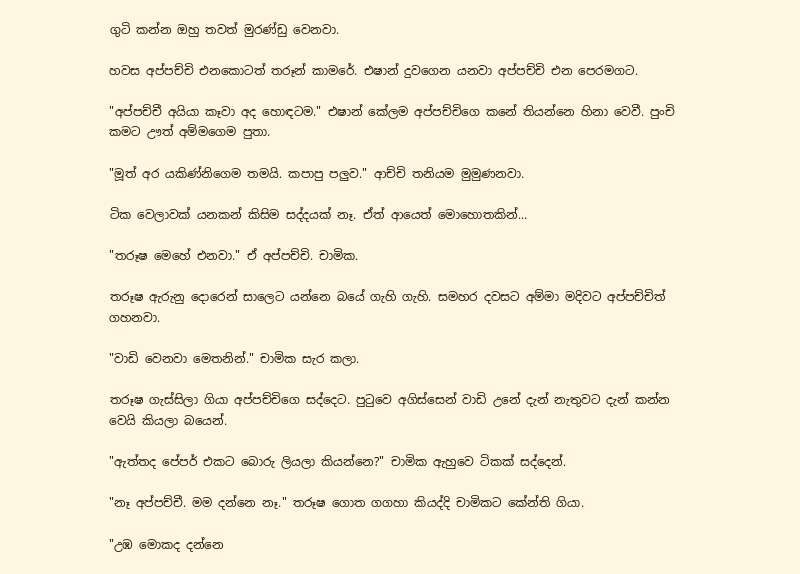ගුටි කන්න ඔහු තවත් මුරණ්ඩු වෙනවා.

හවස අප්පච්චි එනකොටත් තරූන් කාමරේ. එෂාන් දුවගෙන යනවා අප්පච්චි එන පෙරමගට.

"අප්පච්චී අයියා කෑවා අද හොඳටම." එෂාන් කේලම අප්පච්චිගෙ කනේ තියන්නෙ හිනා වෙවී. පුංචි කමට ඌත් අම්මගෙම පුතා.

"මූත් අර යකිණ්නිගෙම තමයි. කපාපු පලුව." ආච්චි තනියම මුමුණනවා.

ටික වෙලාවක් යනකන් කිසිම සද්දයක් නෑ. ඒත් ආයෙත් මොහොතකින්...

"තරූෂ මෙහේ එනවා." ඒ අප්පච්චි. චාමික.

තරූෂ ඇරුනු දොරෙන් සාලෙට යන්නෙ බයේ ගැහි ගැහි. සමහර දවසට අම්මා මදිවට අප්පච්චිත් ගහනවා.

"වාඩි වෙනවා මෙතනින්." චාමික සැර කලා.

තරූෂ ගැස්සිලා ගියා අප්පච්චිගෙ සද්දෙට. පුටුවෙ අගිස්සෙන් වාඩි උනේ දැන් නැතුවට දැන් කන්න වෙයි කියලා බයෙන්.

"ඇත්තද පේපර් එකට බොරු ලියලා කියන්නෙ?" චාමික ඇහුවෙ ටිකක් සද්දෙන්.

"නෑ අප්පච්චී. මම දන්නෙ නෑ." තරූෂ ගොත ගගහා කියද්දි චාමිකට කේන්ති ගියා.

"උඹ මොකද දන්නෙ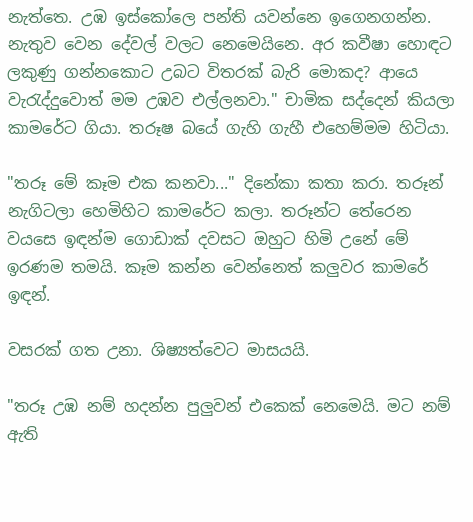නැත්තෙ. උඹ ඉස්කෝලෙ පන්ති යවන්නෙ ඉගෙනගන්න. නැතුව වෙන දේවල් වලට නෙමෙයිනෙ. අර කවීෂා හොඳට ලකුණු ගන්නකොට උබට විතරක් බැරි මොකද? ආයෙ වැරැද්දුවොත් මම උඹව එල්ලනවා." චාමික සද්දෙන් කියලා කාමරේට ගියා. තරූෂ බයේ ගැහි ගැහී එහෙම්මම හිටියා.

"තරූ මේ කෑම එක කනවා..." දිනේකා කතා කරා. තරූන් නැගිටලා හෙමිහිට කාමරේට කලා. තරූන්ට තේරෙන වයසෙ ඉඳන්ම ගොඩාක් දවසට ඔහුට හිමි උනේ මේ ඉරණම තමයි. කෑම කන්න වෙන්නෙත් කලුවර කාමරේ ඉඳන්.

වසරක් ගත උනා. ශිෂ්‍යත්වෙට මාසයයි.

"තරූ උඹ නම් හදන්න පුලුවන් එකෙක් නෙමෙයි. මට නම් ඇති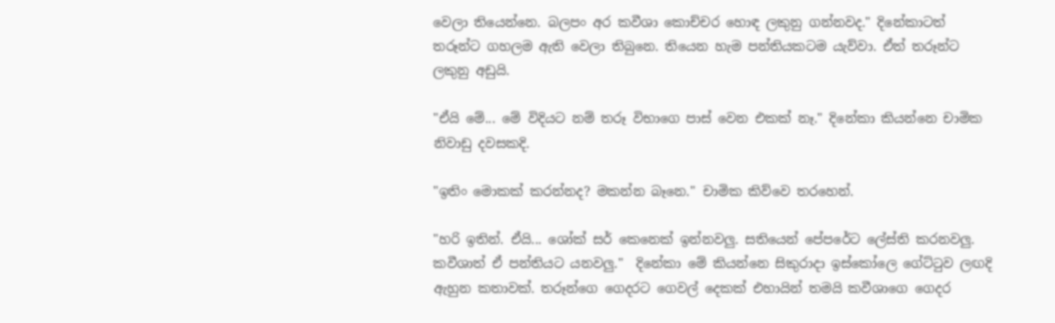වෙලා තියෙන්නෙ. බලපං අර කවීශා කොච්චර හොඳ ලකුනු ගන්නවද." දිනේකාටත් තරූන්ට ගහලම ඇති වෙලා තිබුනෙ. තියෙන හැම පන්තියකටම යැව්වා. ඒත් තරූන්ට ලකුනු අඩුයි.

"ඒයි මේ... මේ විදියට නම් තරූ විභාගෙ පාස් වෙන එකක් නෑ." දිනේකා කියන්නෙ චාමික නිවාඩු දවසකදි.

"ඉතිං මොකක් කරන්නද? මකන්න බෑනෙ." චාමික කිව්වෙ තරහෙන්.

"හරි ඉතින්. ඒයි... ශෝක් සර් කෙනෙක් ඉන්නවලු. සතියෙන් පේපරේට ලේස්ති කරනවලු. කවීශාත් ඒ පන්තියට යනවලු."  දිනේකා මේ කියන්නෙ සිකුරාදා ඉස්කෝලෙ ගේට්ටුව ලඟදි ඇහුන කතාවක්. තරූන්ගෙ ගෙදරට ගෙවල් දෙකක් එහායින් තමයි කවීශාගෙ ගෙදර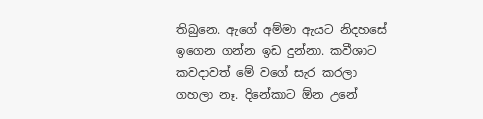තිබුනෙ. ඇගේ අම්මා ඇයට නිදහසේ ඉගෙන ගන්න ඉඩ දුන්නා. කවීශාට කවදාවත් මේ වගේ සැර කරලා ගහලා නෑ. දිනේකාට ඕන උනේ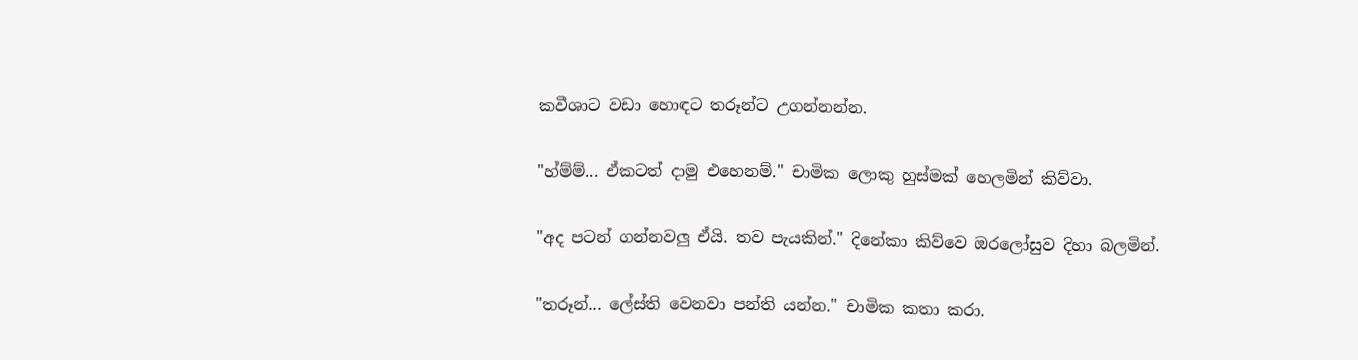කවීශාට වඩා හොඳට තරූන්ට උගන්නන්න.

"හ්ම්ම්... ඒකටත් දාමු එහෙනම්." චාමික ලොකු හුස්මක් හෙලමින් කිව්වා.

"අද පටන් ගන්නවලු ඒයි. තව පැයකින්." දිනේකා කිව්වෙ ඔරලෝසුව දිහා බලමින්.

"තරූන්... ලේස්ති වෙනවා පන්ති යන්න." චාමික කතා කරා.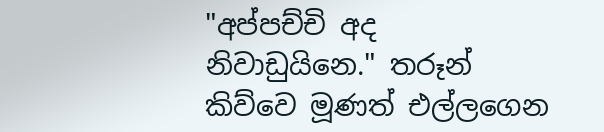"අප්පච්චි අද නිවාඩුයිනෙ." තරූන් කිව්වෙ මූණත් එල්ලගෙන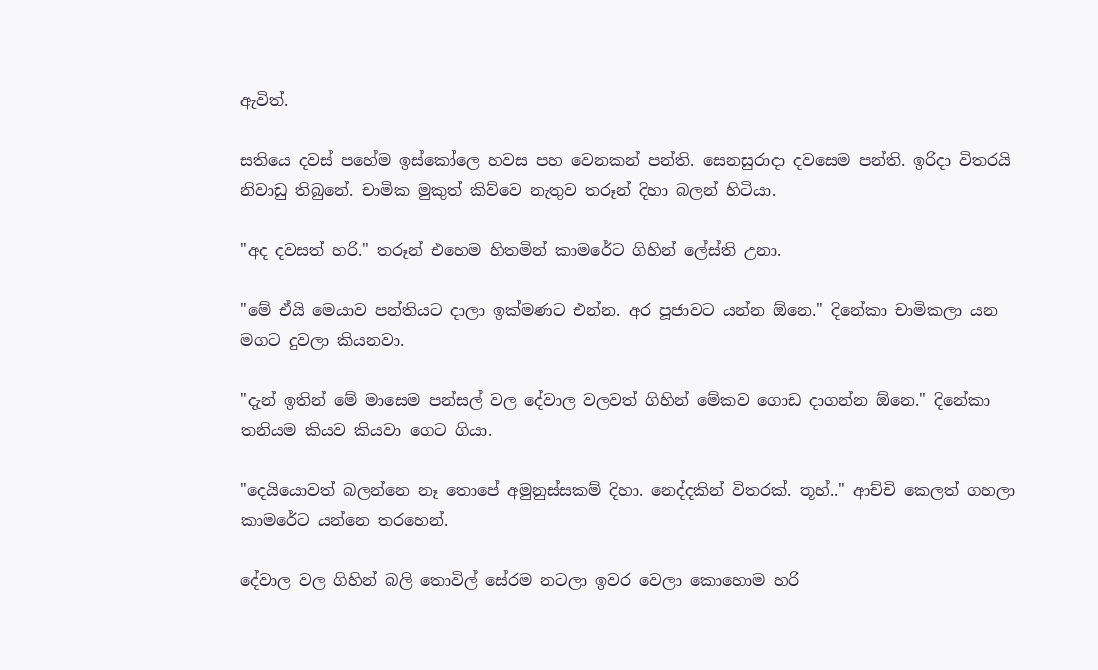ඇවිත්.

සතියෙ දවස් පහේම ඉස්කෝලෙ හවස පහ වෙනකන් පන්ති. සෙනසුරාදා දවසෙම පන්ති. ඉරිදා විතරයි නිවාඩු තිබුනේ. චාමික මුකුත් කිව්වෙ නැතුව තරූන් දිහා බලන් හිටියා.

"අද දවසත් හරි." තරූන් එහෙම හිතමින් කාමරේට ගිහින් ලේස්ති උනා.

"මේ ඒයි මෙයාව පන්තියට දාලා ඉක්මණට එන්න. අර පූජාවට යන්න ඕනෙ." දිනේකා චාමිකලා යන මගට දුවලා කියනවා.

"දැන් ඉතින් මේ මාසෙම පන්සල් වල දේවාල වලවත් ගිහින් මේකව ගොඩ දාගන්න ඕනෙ." දිනේකා තනියම කියව කියවා ගෙට ගියා.

"දෙයියොවත් බලන්නෙ නෑ තොපේ අමුනුස්සකම් දිහා. නෙද්දකින් විතරක්. තූහ්.." ආච්චි කෙලත් ගහලා කාමරේට යන්නෙ තරහෙන්.

දේවාල වල ගිහින් බලි තොවිල් සේරම නටලා ඉවර වෙලා කොහොම හරි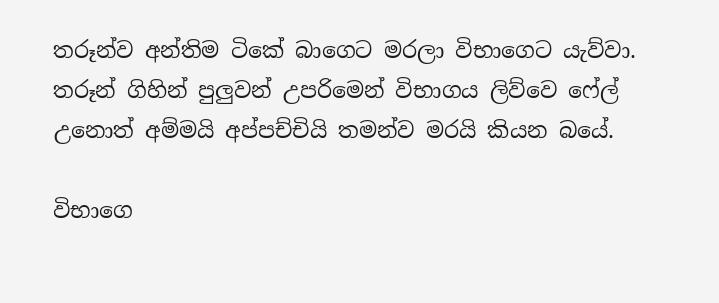තරූන්ව අන්තිම ටිකේ බාගෙට මරලා විභාගෙට යැව්වා. තරූන් ගිහින් පුලුවන් උපරිමෙන් විභාගය ලිව්වෙ ෆේල් උනොත් අම්මයි අප්පච්චියි තමන්ව මරයි කියන බයේ.

විභාගෙ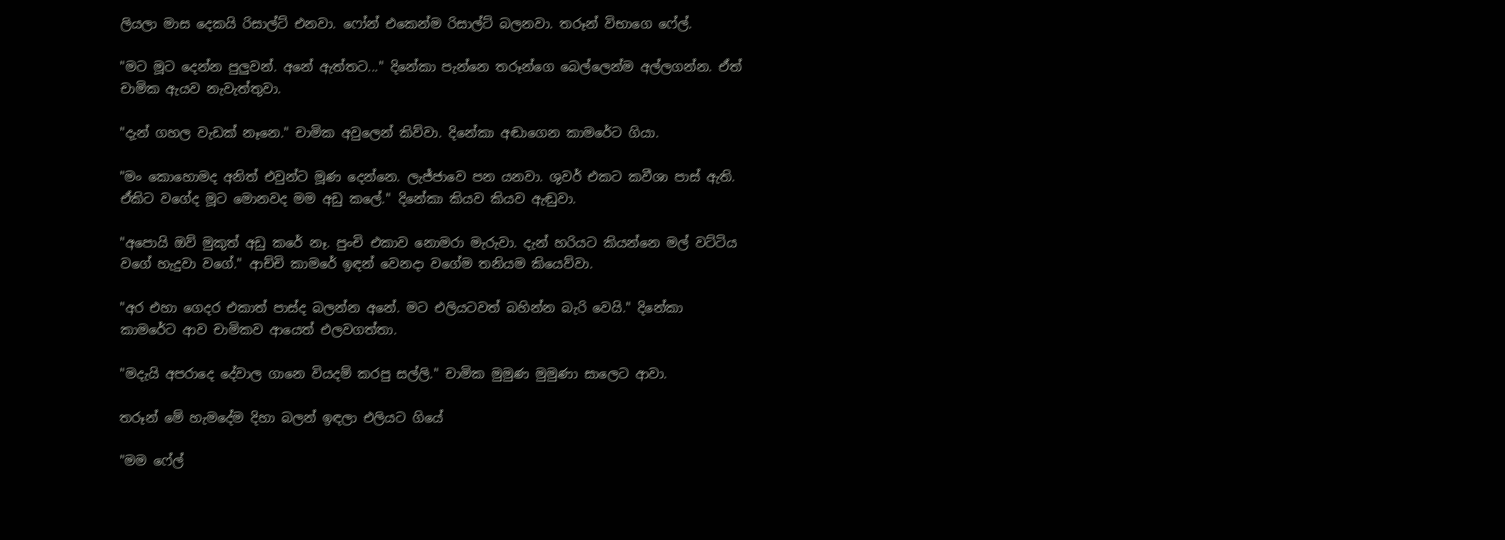ලියලා මාස දෙකයි රිසාල්ට් එනවා. ෆෝන් එකෙන්ම රිසාල්ට් බලනවා. තරූන් විභාගෙ ෆේල්.

"මට මූට දෙන්න පුලුවන්. අනේ ඇත්තට..." දිනේකා පැන්නෙ තරූන්ගෙ බෙල්ලෙන්ම අල්ලගන්න. ඒත් චාමික ඇයව නැවැත්තුවා.

"දැන් ගහල වැඩක් නෑනෙ." චාමික අවුලෙන් කිව්වා. දිනේකා අඬාගෙන කාමරේට ගියා.

"මං කොහොමද අනිත් එවුන්ට මූණ දෙන්නෙ. ලැජ්ජාවෙ පන යනවා. ශුවර් එකට කවීශා පාස් ඇති. ඒකිට වගේද මූට මොනවද මම අඩු කලේ." දිනේකා කියව කියව ඇඬුවා.

"අපොයි ඔව් මුකුත් අඩු කරේ නෑ. පුංචි එකාව නොමරා මැරුවා. දැන් හරියට කියන්නෙ මල් වට්ටිය වගේ හැදුවා වගේ." ආච්චි කාමරේ ඉඳන් වෙනදා වගේම තනියම කියෙව්වා.

"අර එහා ගෙදර එකාත් පාස්ද බලන්න අනේ. මට එලියටවත් බහින්න බැරි වෙයි." දිනේකා කාමරේට ආව චාමිකව ආයෙත් එලවගත්තා.

"මදැයි අපරාදෙ දේවාල ගානෙ වියදම් කරපු සල්ලි." චාමික මුමුණ මුමුණා සාලෙට ආවා.

තරූන් මේ හැමදේම දිහා බලන් ඉඳලා එලියට ගියේ

"මම ෆේල්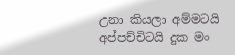උනා කියලා අම්මටයි අප්පච්චිටයි දුක මං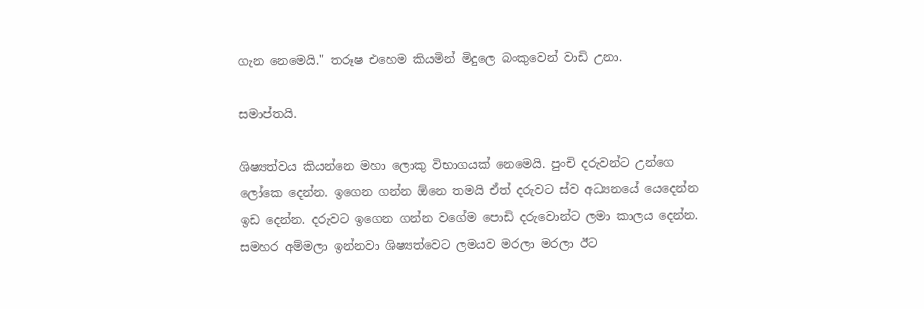ගැන නෙමෙයි." තරූෂ එහෙම කියමින් මිදුලෙ බංකුවෙන් වාඩි උනා.

සමාප්තයි.

ශිෂ්‍යත්වය කියන්නෙ මහා ලොකු විභාගයක් නෙමෙයි. පුංචි දරුවන්ට උන්ගෙ ලෝකෙ දෙන්න. ඉගෙන ගන්න ඕනෙ තමයි ඒත් දරුවට ස්ව අධ්‍යනයේ යෙදෙන්න ඉඩ දෙන්න. දරුවට ඉගෙන ගන්න වගේම පොඩි දරුවොන්ට ලමා කාලය දෙන්න. සමහර අම්මලා ඉන්නවා ශිෂ්‍යත්වෙට ලමයව මරලා මරලා ඊට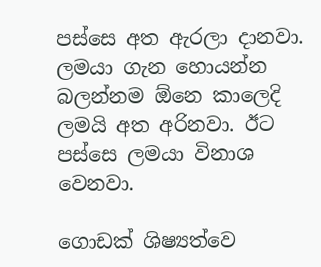පස්සෙ අත ඇරලා දානවා. ලමයා ගැන හොයන්න බලන්නම ඕනෙ කාලෙදි ලමයි අත අරිනවා. ඊට පස්සෙ ලමයා විනාශ වෙනවා.

ගොඩක් ශිෂ්‍යත්වෙ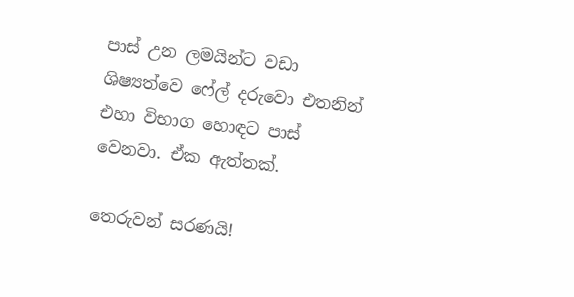පාස් උන ලමයින්ට වඩා ශිෂ්‍යත්වෙ ෆේල් දරුවො එතනින් එහා විභාග හොඳට පාස් වෙනවා. ඒක ඇත්තක්.

තෙරුවන් සරණයි!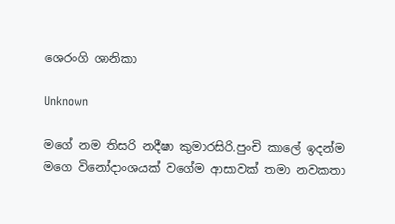ශෙරංගි ශානිකා

Unknown

මගේ නම තිසරි නදීෂා කුමාරසිරි.පුංචි කාලේ ඉදන්ම මගෙ විනෝදාංශයක් වගේම ආසාවක් තමා නවකතා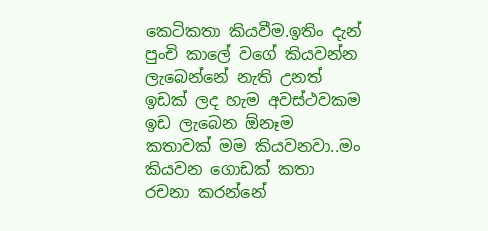කෙටිකතා කියවීම.ඉතිං දැන් පුංචි කාලේ වගේ කියවන්න ලැබෙන්නේ නැති උනත් ඉඩක් ලද හැම අවස්ථවකම ඉඩ ලැබෙන ඕනෑම කතාවක් මම කියවනවා..මං කියවන ගොඩක් කතා රචනා කරන්නේ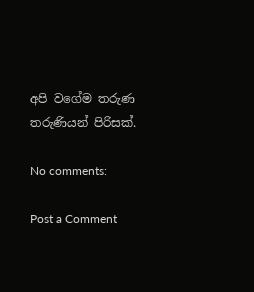අපි වගේම තරුණ තරුණියන් පිරිසක්.

No comments:

Post a Comment